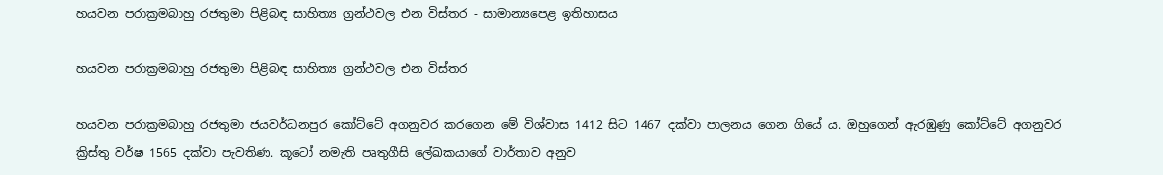හයවන පරාක්‍රමබාහු රජතුමා පිළිබඳ සාහිත්‍ය ග්‍රන්ථවල එන විස්තර - සාමාන්‍යපෙළ ඉතිහාසය

හයවන පරාක්‍රමබාහු රජතුමා පිළිබඳ සාහිත්‍ය ග්‍රන්ථවල එන විස්තර

හයවන පරාක්‍රමබාහු රජතුමා ජයවර්ධනපුර කෝට්ටේ අගනුවර කරගෙන මේ විශ්වාස 1412 සිට 1467 දක්වා පාලනය ගෙන ගියේ ය. ඔහුගෙන් ඇරඹුණු කෝට්ටේ අගනුවර ක්‍රිස්තු වර්ෂ 1565 දක්වා පැවතිණ. කූටෝ නමැති පෘතුගීසි ලේඛකයාගේ වාර්තාව අනුව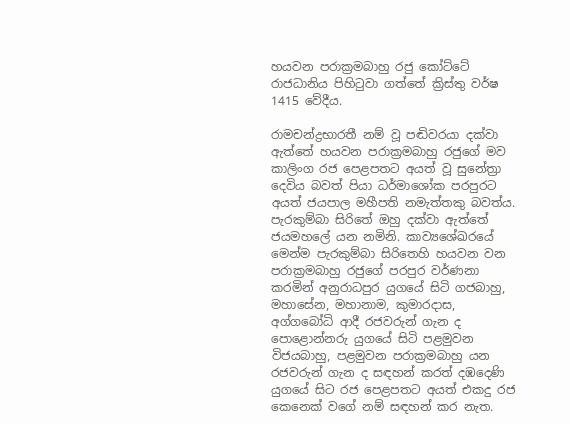හයවන පරාක්‍රමබාහු රජු කෝට්ටේ රාජධානිය පිහිටුවා ගත්තේ ක්‍රිස්තු වර්ෂ 1415 වේදීය.

රාමචන්ද්‍රභාරතී නම් වූ පඬිවරයා දක්වා ඇත්තේ හයවන පරාක්‍රමබාහු රජුගේ මව කාලිංග රජ පෙළපතට අයත් වූ සුනේත්‍රා දෙවිය බවත් පියා ධර්මාශෝක පරපුරට අයත් ජයපාල මහීපති නමැත්තකු බවත්ය. පැරකුම්බා සිරිතේ ඔහු දක්වා ඇත්තේ ජයමහලේ යන නමිනි. කාව්‍යශේඛරයේ මෙන්ම පැරකුම්බා සිරිතෙහි හයවන වන පරාක්‍රමබාහු රජුගේ පරපුර වර්ණනා කරමින් අනුරාධපුර යුගයේ සිටි ගජබාහු, මහාසේන, මහානාම, කුමාරදාස, අග්ගබෝධි ආදී රජවරුන් ගැන ද පොළොන්නරු යුගයේ සිටි පළමුවන විජයබාහු, පළමුවන පරාක්‍රමබාහු යන රජවරුන් ගැන ද සඳහන් කරත් දඹදෙණි යුගයේ සිට රජ පෙළපතට අයත් එකදු රජ කෙනෙක් වගේ නම් සඳහන් කර නැත.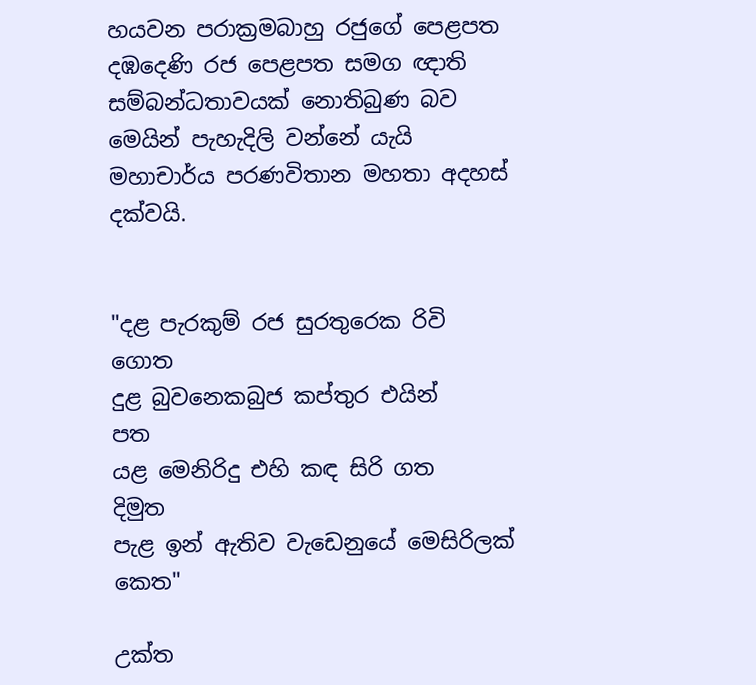හයවන පරාක්‍රමබාහු රජුගේ පෙළපත දඹදෙණි රජ පෙළපත සමග ඥාති සම්බන්ධතාවයක් නොතිබුණ බව මෙයින් පැහැදිලි වන්නේ යැයි මහාචාර්ය පරණවිතාන මහතා අදහස් දක්වයි.


"දළ පැරකුම් රජ සුරතුරෙක රිවි               ගොත
දුළ බුවනෙකබුජ කප්තුර එයින්                පත
යළ මෙනිරිදු එහි කඳ සිරි ගත                 දිමුත
පැළ ඉන් ඇතිව වැඩෙනුයේ මෙසිරිලක්      කෙත"

උක්ත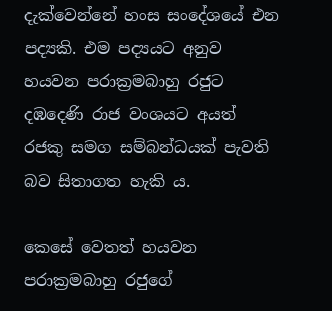දැක්වෙන්නේ හංස සංදේශයේ එන පද්‍යකි. එම පද්‍යයට අනුව හයවන පරාක්‍රමබාහු රජුට දඹදෙණි රාජ වංශයට අයත් රජකු සමග සම්බන්ධයක් පැවති බව සිතාගත හැකි ය.

කෙසේ වෙතත් හයවන පරාක්‍රමබාහු රජුගේ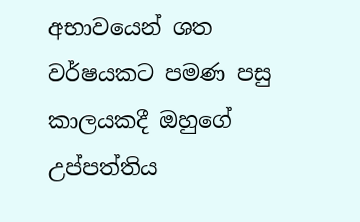අභාවයෙන් ශත වර්ෂයකට පමණ පසු කාලයකදී ඔහුගේ උප්පත්තිය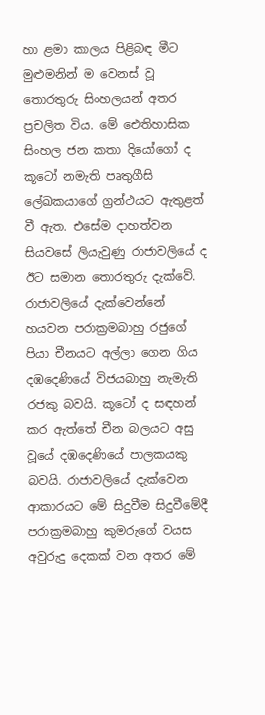හා ළමා කාලය පිළිබඳ මීට මුළුමනින් ම වෙනස් වූ තොරතුරු සිංහලයන් අතර ප්‍රචලිත විය. මේ ඓතිහාසික සිංහල ජන කතා දියෝගෝ ද කූටෝ නමැති පෘතුගීසි ලේඛකයාගේ ග්‍රන්ථයට ඇතුළත් වී ඇත. එසේම දාහත්වන සියවසේ ලියැවුණු රාජාවලියේ ද ඊට සමාන තොරතුරු දැක්වේ. රාජාවලියේ දැක්වෙන්නේ හයවන පරාක්‍රමබාහු රජුගේ පියා චීනයට අල්ලා ගෙන ගිය දඹදෙණියේ විජයබාහු නැමැති රජකු බවයි. කූටෝ ද සඳහන් කර ඇත්තේ චීන බලයට අසු වූයේ දඹදෙණියේ පාලකයකු බවයි. රාජාවලියේ දැක්වෙන ආකාරයට මේ සිදුවීම සිදුවීමේදී පරාක්‍රමබාහු කුමරුගේ වයස අවුරුදු දෙකක් වන අතර මේ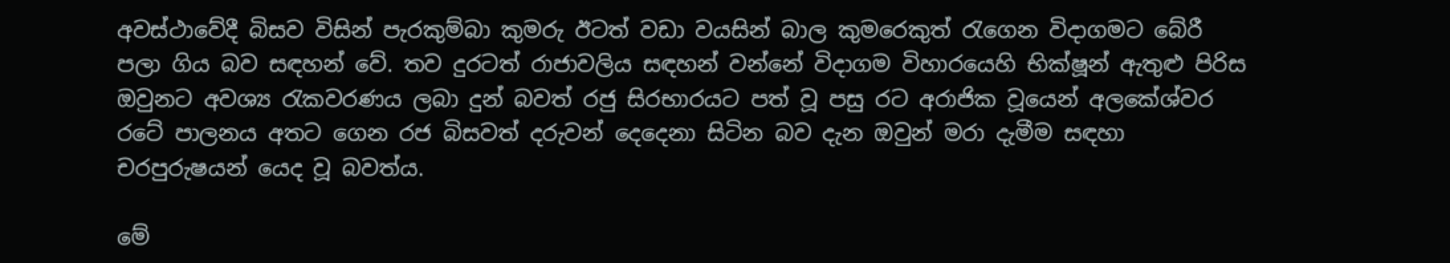අවස්ථාවේදී බිසව විසින් පැරකුම්බා කුමරු ඊටත් වඩා වයසින් බාල කුමරෙකුත් රැගෙන විදාගමට බේරී පලා ගිය බව සඳහන් වේ. තව දුරටත් රාජාවලිය සඳහන් වන්නේ විදාගම විහාරයෙහි භික්ෂූන් ඇතුළු පිරිස ඔවුනට අවශ්‍ය රැකවරණය ලබා දුන් බවත් රජු සිරභාරයට පත් වූ පසු රට අරාජික වූයෙන් අලකේශ්වර රටේ පාලනය අතට ගෙන රජ බිසවත් දරුවන් දෙදෙනා සිටින බව දැන ඔවුන් මරා දැමීම සඳහා චරපුරුෂයන් යෙද වූ බවත්ය.

මේ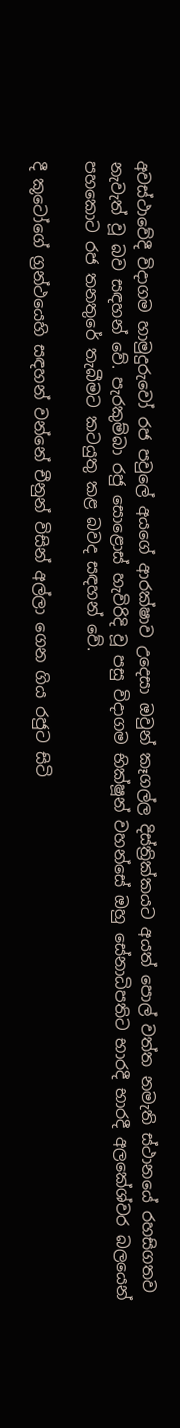අවස්ථාවේදී විදාගම හාමුදුරුවෝ රජ පවුලේ අයගේ ආරක්ෂාව උදෙසා ඔවුන් කෑගල්ල දිස්ත්‍රික්කයට අයත් පොල් වත්ත නමැති ස්ථානයේ රහසිගතව නැවැත් වූ බව සඳහන් වේ. පැරකුම්බා රජු සොළොස් හැවිරිදි වූ පසු විදාගම භික්ෂූන් වහන්සේ ඔහු සේනාධිපතිට භාරදී භාරදී අලකේශ්වර බලයෙන් පහකොට රජ තනතුරේ තැබීමට කටයුතු කළ බවද සඳහන් වේ.

දී කූටෝගේ ග්‍රන්ථයෙහි සඳහන් වන්නේ චීනුන් විසින් අල්ලා ගෙන ගිය රජුට සිටි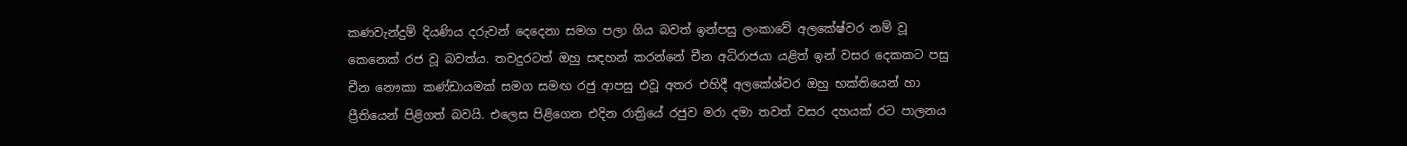කණවැන්දුම් දියණිය දරුවන් දෙදෙනා සමග පලා ගිය බවත් ඉන්පසු ලංකාවේ අලකේෂ්වර නම් වූ කෙනෙක් රජ වූ බවත්ය. තවදුරටත් ඔහු සඳහන් කරන්නේ චීන අධිරාජයා යළිත් ඉන් වසර දෙකකට පසු චීන නෞකා කණ්ඩායමක් සමග සමඟ රජු ආපසු එවූ අතර එහිදී අලකේශ්වර ඔහු භක්තියෙන් හා ප්‍රීතියෙන් පිළිගත් බවයි. එලෙස පිළිගෙන එදින රාත්‍රියේ රජුව මරා දමා තවත් වසර දහයක් රට පාලනය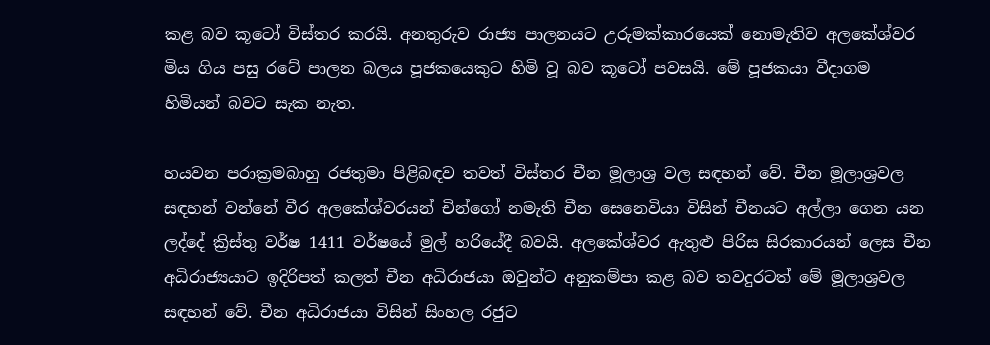කළ බව කූටෝ විස්තර කරයි. අනතුරුව රාජ්‍ය පාලනයට උරුමක්කාරයෙක් නොමැතිව අලකේශ්වර මිය ගිය පසු රටේ පාලන බලය පූජකයෙකුට හිමි වූ බව කූටෝ පවසයි. මේ පූජකයා වීදාගම හිමියන් බවට සැක නැත.

හයවන පරාක්‍රමබාහු රජතුමා පිළිබඳව තවත් විස්තර චීන මූලාශ්‍ර වල සඳහන් වේ. චීන මූලාශ්‍රවල සඳහන් වන්නේ වීර අලකේශ්වරයන් චින්ගෝ නමැති චීන සෙනෙවියා විසින් චීනයට අල්ලා ගෙන යන ලද්දේ ක්‍රිස්තු වර්ෂ 1411 වර්ෂයේ මුල් හරියේදී බවයි. අලකේශ්වර ඇතුළු පිරිස සිරකාරයන් ලෙස චීන අධිරාජ්‍යයාට ඉදිරිපත් කලත් චීන අධිරාජයා ඔවුන්ට අනුකම්පා කළ බව තවදුරටත් මේ මූලාශ්‍රවල සඳහන් වේ. චීන අධිරාජයා විසින් සිංහල රජුට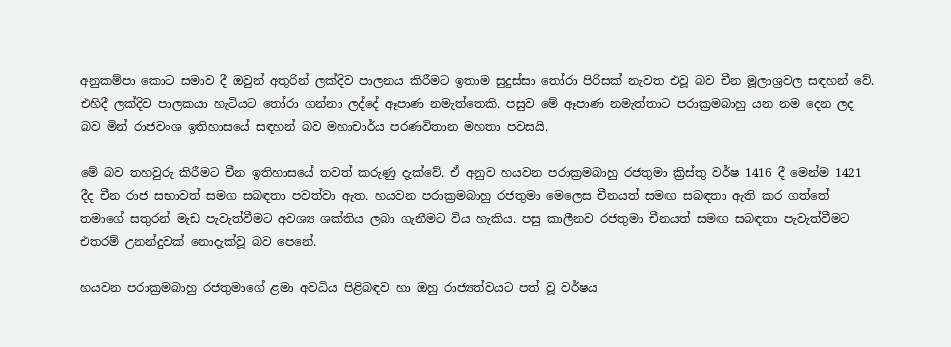අනුකම්පා කොට සමාව දී ඔවුන් අතුරින් ලක්දිව පාලනය කිරීමට ඉතාම සුදුස්සා තෝරා පිරිසක් නැවත එවූ බව චීන මූලාශ්‍රවල සඳහන් වේ. එහිදී ලක්දිව පාලකයා හැටියට තෝරා ගන්නා ලද්දේ ඈපාණ නමැත්තෙකි. පසුව මේ ඈපාණ නමැත්තාට පරාක්‍රමබාහු යන නම දෙන ලද බව මින් රාජවංශ ඉතිහාසයේ සඳහන් බව මහාචාර්ය පරණවිතාන මහතා පවසයි.

මේ බව තහවුරු කිරීමට චීන ඉතිහාසයේ තවත් කරුණු දැක්වේ. ඒ අනුව හයවන පරාක්‍රමබාහු රජතුමා ක්‍රිස්තු වර්ෂ 1416 දී මෙන්ම 1421 දීද චීන රාජ සභාවත් සමග සබඳතා පවත්වා ඇත. හයවන පරාක්‍රමබාහු රජතුමා මෙලෙස චීනයත් සමඟ සබඳතා ඇති කර ගත්තේ තමාගේ සතුරන් මැඩ පැවැත්වීමට අවශ්‍ය ශක්තිය ලබා ගැනීමට විය හැකිය. පසු කාලීනව රජතුමා චීනයත් සමඟ සබඳතා පැවැත්වීමට එතරම් උනන්දුවක් නොදැක්වූ බව පෙනේ.

හයවන පරාක්‍රමබාහු රජතුමාගේ ළමා අවධිය පිළිබඳව හා ඔහු රාජ්‍යත්වයට පත් වූ වර්ෂය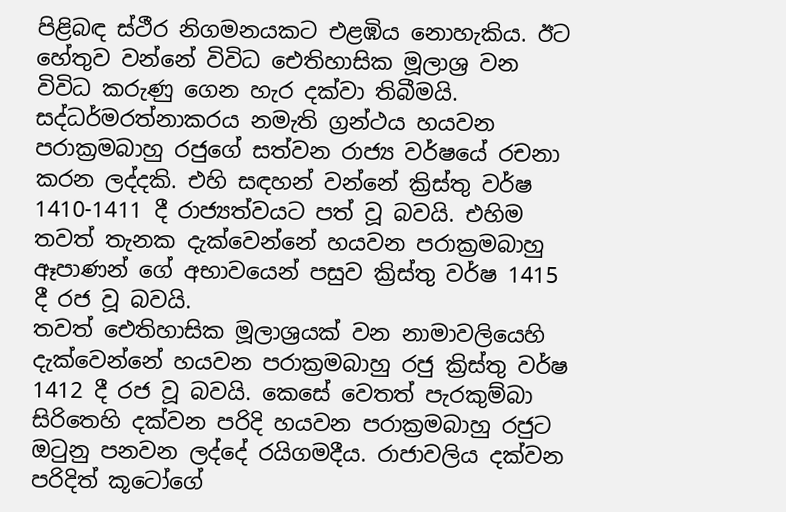පිළිබඳ ස්ථීර නිගමනයකට එළඹිය නොහැකිය. ඊට හේතුව වන්නේ විවිධ ඓතිහාසික මූලාශ්‍ර වන විවිධ කරුණු ගෙන හැර දක්වා තිබීමයි. සද්ධර්මරත්නාකරය නමැති ග්‍රන්ථය හයවන පරාක්‍රමබාහු රජුගේ සත්වන රාජ්‍ය වර්ෂයේ රචනා කරන ලද්දකි. එහි සඳහන් වන්නේ ක්‍රිස්තු වර්ෂ 1410-1411 දී රාජ්‍යත්වයට පත් වූ බවයි. එහිම තවත් තැනක දැක්වෙන්නේ හයවන පරාක්‍රමබාහු ඈපාණන් ගේ අභාවයෙන් පසුව ක්‍රිස්තු වර්ෂ 1415 දී රජ වූ බවයි.
තවත් ඓතිහාසික මූලාශ්‍රයක් වන නාමාවලියෙහි දැක්වෙන්නේ හයවන පරාක්‍රමබාහු රජු ක්‍රිස්තු වර්ෂ 1412 දී රජ වූ බවයි. කෙසේ වෙතත් පැරකුම්බා සිරිතෙහි දක්වන පරිදි හයවන පරාක්‍රමබාහු රජුට ඔටුනු පනවන ලද්දේ රයිගමදීය. රාජාවලිය දක්වන පරිදිත් කූටෝගේ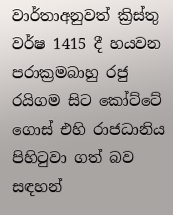වාර්තාඅනුවත් ක්‍රිස්තු වර්ෂ 1415 දී හයවන පරාක්‍රමබාහු රජු රයිගම සිට කෝට්ටේ ගොස් එහි රාජධානිය පිහිටුවා ගත් බව සඳහන්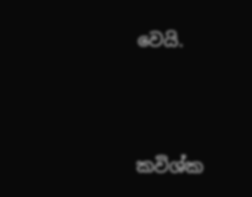වෙයි.





කවිශ්ක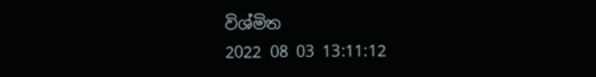විශ්මිත
2022 08 03 13:11:12